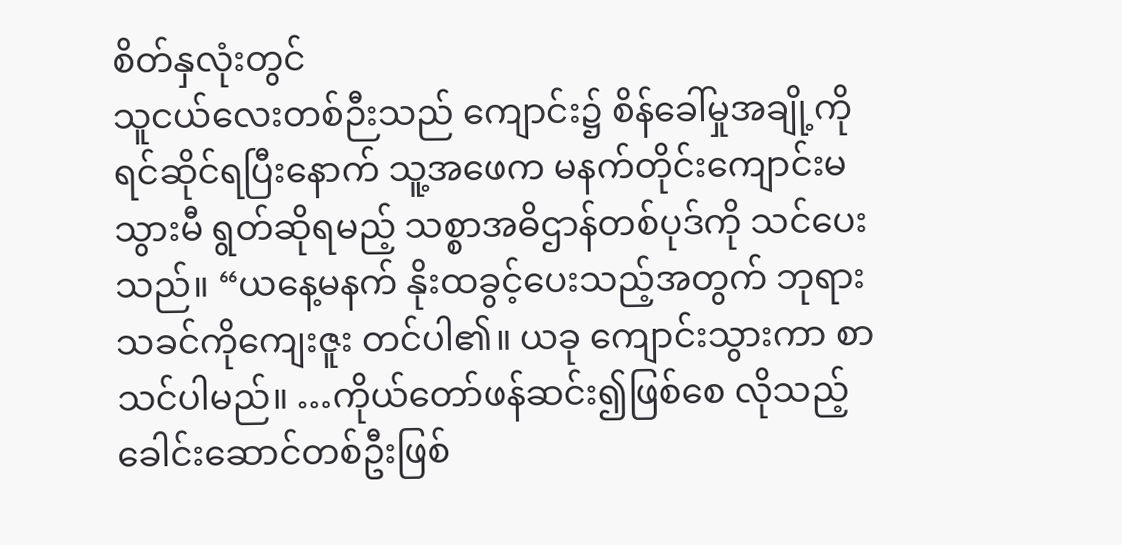စိတ်နှလုံးတွင်
သူငယ်လေးတစ်ဉီးသည် ကျောင်း၌ စိန်ခေါ်မှုအချို့ကို ရင်ဆိုင်ရပြီးနောက် သူ့အဖေက မနက်တိုင်းကျောင်းမသွားမီ ရွတ်ဆိုရမည့် သစ္စာအဓိဌာန်တစ်ပုဒ်ကို သင်ပေးသည်။ “ယနေ့မနက် နိုးထခွင့်ပေးသည့်အတွက် ဘုရားသခင်ကိုကျေးဇူး တင်ပါ၏။ ယခု ကျောင်းသွားကာ စာသင်ပါမည်။ …ကိုယ်တော်ဖန်ဆင်း၍ဖြစ်စေ လိုသည့် ခေါင်းဆောင်တစ်ဦးဖြစ်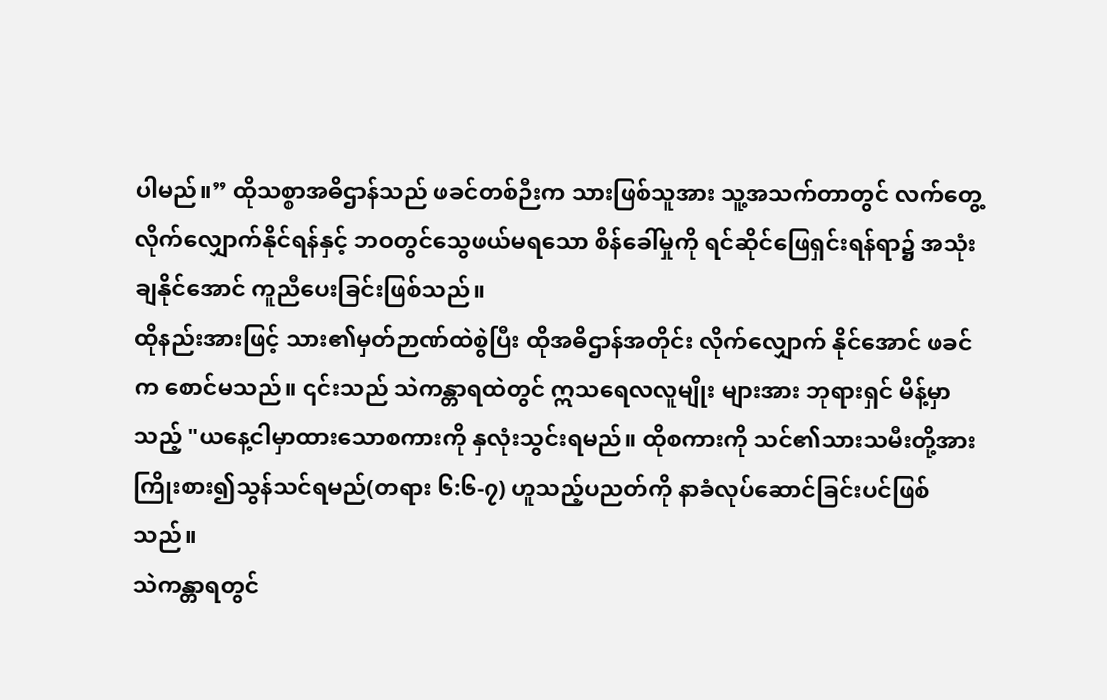ပါမည်။” ထိုသစ္စာအဓိဌာန်သည် ဖခင်တစ်ဉီးက သားဖြစ်သူအား သူ့အသက်တာတွင် လက်တွေ့လိုက်လျှောက်နိုင်ရန်နှင့် ဘဝတွင်သွေဖယ်မရသော စိန်ခေါ်မှုကို ရင်ဆိုင်ဖြေရှင်းရန်ရာ၌ အသုံးချနိုင်အောင် ကူညီပေးခြင်းဖြစ်သည်။
ထိုနည်းအားဖြင့် သား၏မှတ်ဉာဏ်ထဲစွဲပြီး ထိုအဓိဌာန်အတိုင်း လိုက်လျှောက် နိုင်အောင် ဖခင်က စောင်မသည်။ ၎င်းသည် သဲကန္တာရထဲတွင် ဣသရေလလူမျိုး များအား ဘုရားရှင် မိန့်မှာသည့် "ယနေ့ငါမှာထားသောစကားကို နှလုံးသွင်းရမည်။ ထိုစကားကို သင်၏သားသမီးတို့အား ကြိုးစား၍သွန်သင်ရမည်(တရား ၆:၆-၇) ဟူသည့်ပညတ်ကို နာခံလုပ်ဆောင်ခြင်းပင်ဖြစ်သည်။
သဲကန္တာရတွင်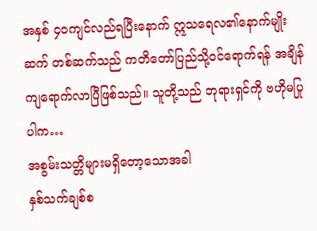အနှစ် ၄၀ကျင်လည်ရပြီးနောက် ဣသရေလ၏နောက်မျိုးဆက် တစ်ဆက်သည် ကတိတော်ပြည်သို့ဝင်ရောက်ရန် အချိန်ကျရောက်လာပြီဖြစ်သည်။ သူတို့သည် ဘုရားရှင်ကို ဗဟိုမပြုပါက…
အစွမ်းသတ္တိများမရှိတော့သောအခါ
နှစ်သက်ချစ်စ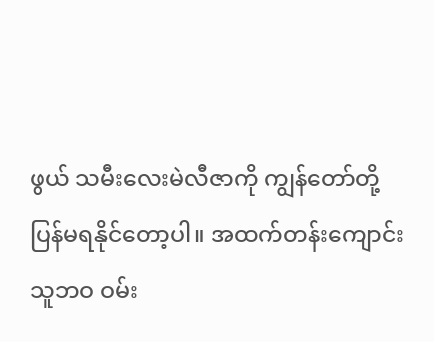ဖွယ် သမီးလေးမဲလီဇာကို ကျွန်တော်တို့ ပြန်မရနိုင်တော့ပါ။ အထက်တန်းကျောင်းသူဘဝ ဝမ်း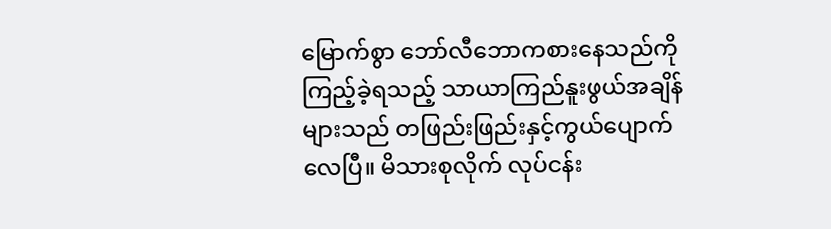မြောက်စွာ ဘော်လီဘောကစားနေသည်ကို ကြည့်ခဲ့ရသည့် သာယာကြည်နူးဖွယ်အချိန်များသည် တဖြည်းဖြည်းနှင့်ကွယ်ပျောက် လေပြီ။ မိသားစုလိုက် လုပ်ငန်း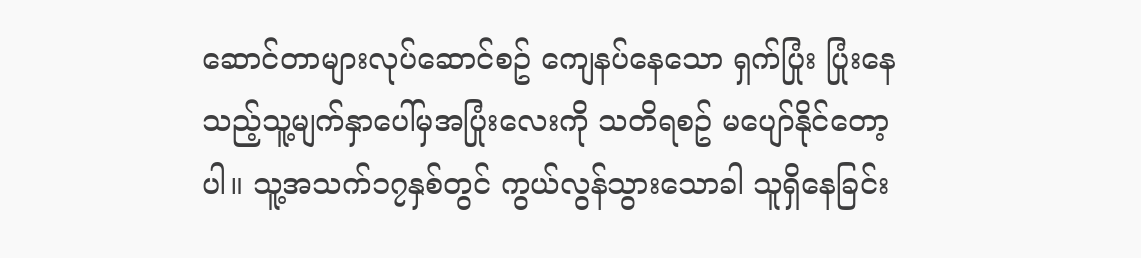ဆောင်တာများလုပ်ဆောင်စဥ် ကျေနပ်နေသော ရှက်ပြုံး ပြုံးနေသည့်သူ့မျက်နှာပေါ်မှအပြုံးလေးကို သတိရစဥ် မပျော်နိုင်တော့ပါ။ သူ့အသက်၁၇နှစ်တွင် ကွယ်လွန်သွားသောခါ သူရှိနေခြင်း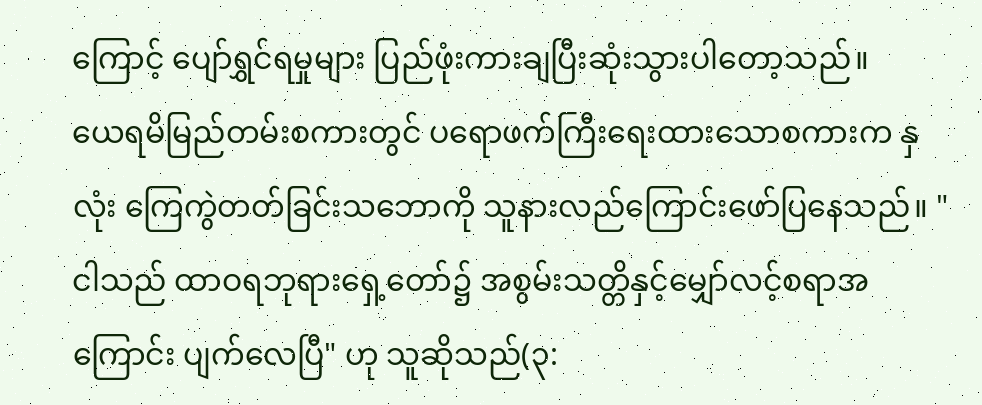ကြောင့် ပျော်ရွှင်ရမှုများ ပြည်ဖုံးကားချပြီးဆုံးသွားပါတော့သည်။
ယေရမိမြည်တမ်းစကားတွင် ပရောဖက်ကြီးရေးထားသောစကားက နှလုံး ကြေကွဲတတ်ခြင်းသဘောကို သူနားလည်ကြောင်းဖော်ပြနေသည်။ "ငါသည် ထာဝရဘုရားရှေ့တော်၌ အစွမ်းသတ္တိနှင့်မျှော်လင့်စရာအကြောင်း ပျက်လေပြီ" ဟု သူဆိုသည်(၃: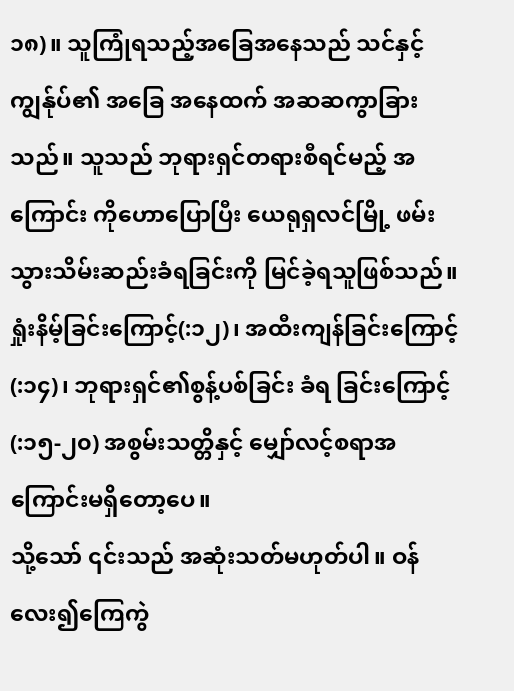၁၈)။ သူကြုံရသည့်အခြေအနေသည် သင်နှင့်ကျွန်ုပ်၏ အခြေ အနေထက် အဆဆကွာခြားသည်။ သူသည် ဘုရားရှင်တရားစီရင်မည့် အကြောင်း ကိုဟောပြောပြီး ယေရုရှလင်မြို့ ဖမ်းသွားသိမ်းဆည်းခံရခြင်းကို မြင်ခဲ့ရသူဖြစ်သည်။ ရှုံးနိမ့်ခြင်းကြောင့်(:၁၂)၊ အထီးကျန်ခြင်းကြောင့်(:၁၄)၊ ဘုရားရှင်၏စွန့်ပစ်ခြင်း ခံရ ခြင်းကြောင့်(:၁၅-၂၀) အစွမ်းသတ္တိနှင့် မျှော်လင့်စရာအကြောင်းမရှိတော့ပေ။
သို့သော် ၎င်းသည် အဆုံးသတ်မဟုတ်ပါ။ ဝန်လေး၍ကြေကွဲ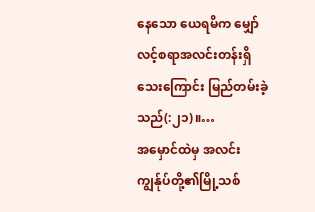နေသော ယေရမိက မျှော်လင့်စရာအလင်းတန်းရှိသေးကြောင်း မြည်တမ်းခဲ့သည်(:၂၁)။…
အမှောင်ထဲမှ အလင်း
ကျွန်ုပ်တို့၏မြို့သစ်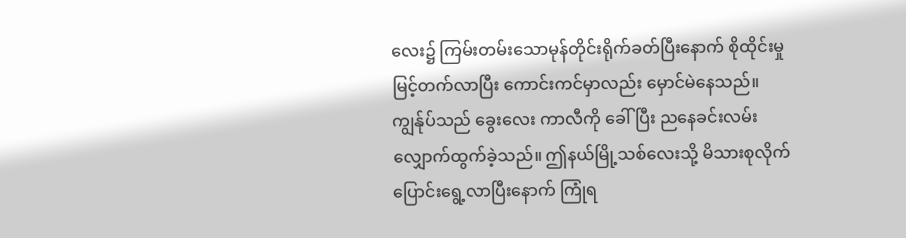လေး၌ ကြမ်းတမ်းသောမုန်တိုင်းရိုက်ခတ်ပြီးနောက် စိုထိုင်းမှု မြင့်တက်လာပြီး ကောင်းကင်မှာလည်း မှောင်မဲနေသည်။ ကျွန်ုပ်သည် ခွေးလေး ကာလီကို ခေါ်ပြီး ညနေခင်းလမ်းလျှောက်ထွက်ခဲ့သည်။ ဤနယ်မြို့သစ်လေးသို့ မိသားစုလိုက် ပြောင်းရွေ့လာပြီးနောက် ကြုံရ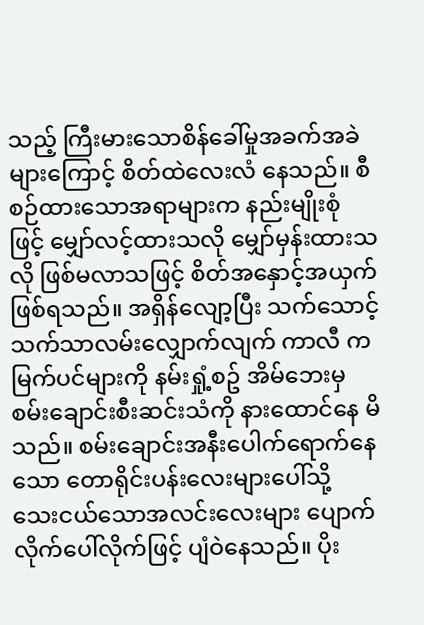သည့် ကြီးမားသောစိန်ခေါ်မှုအခက်အခဲများကြောင့် စိတ်ထဲလေးလံ နေသည်။ စီစဉ်ထားသောအရာများက နည်းမျိုးစုံ ဖြင့် မျှော်လင့်ထားသလို မျှော်မှန်းထားသလို ဖြစ်မလာသဖြင့် စိတ်အနှောင့်အယှက် ဖြစ်ရသည်။ အရှိန်လျော့ပြီး သက်သောင့်သက်သာလမ်းလျှောက်လျက် ကာလီ က မြက်ပင်များကို နမ်းရှုံ့စဥ် အိမ်ဘေးမှ စမ်းချောင်းစီးဆင်းသံကို နားထောင်နေ မိသည်။ စမ်းချောင်းအနီးပေါက်ရောက်နေသော တောရိုင်းပန်းလေးများပေါ်သို့ သေးငယ်သောအလင်းလေးများ ပျောက်လိုက်ပေါ်လိုက်ဖြင့် ပျံဝဲနေသည်။ ပိုး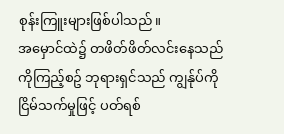စုန်းကြူးများဖြစ်ပါသည်။
အမှောင်ထဲ၌ တဖိတ်ဖိတ်လင်းနေသည်ကိုကြည့်စဥ် ဘုရားရှင်သည် ကျွန်ုပ်ကို ငြိမ်သက်မှုဖြင့် ပတ်ရစ်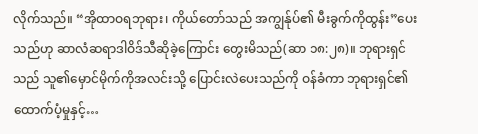လိုက်သည်။ “အိုထာဝရဘုရား၊ ကိုယ်တော်သည် အကျွန်ုပ်၏ မီးခွက်ကိုထွန်း”ပေးသည်ဟု ဆာလံဆရာဒါဝိဒ်သီဆိုခဲ့ကြောင်း တွေးမိသည်(ဆာ ၁၈:၂၈)။ ဘုရားရှင်သည် သူ၏မှောင်မိုက်ကိုအလင်းသို့ ပြောင်းလဲပေးသည်ကို ဝန်ခံကာ ဘုရားရှင်၏ထောက်ပံ့မှုနှင့်…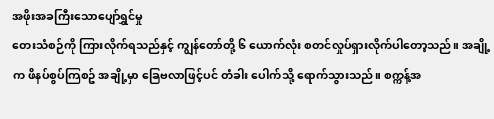အဖိုးအခကြီးသောပျော်ရွှင်မှု
တေးသံစဉ်ကို ကြားလိုက်ရသည်နှင့် ကျွန်တော်တို့ ၆ ယောက်လုံး စတင်လှုပ်ရှားလိုက်ပါတော့သည်။ အချို့က ဖိနပ်စွပ်ကြစဥ် အချို့မှာ ခြေဗလာဖြင့်ပင် တံခါး ပေါက်သို့ ရောက်သွားသည်။ စက္ကန့်အ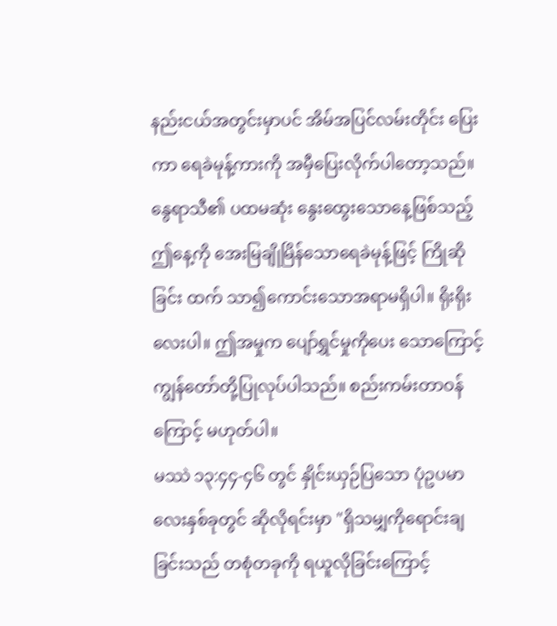နည်းငယ်အတွင်းမှာပင် အိမ်အပြင်လမ်းတိုင်း ပြေးကာ ရေခဲမုန့်ကားကို အမှီပြေးလိုက်ပါတော့သည်။ နွေရာသီ၏ ပထမဆုံး နွေးထွေးသောနေ့ဖြစ်သည့် ဤနေ့ကို အေးမြချိုမြိန်သောရေခဲမုန့်ဖြင့် ကြိုဆိုခြင်း ထက် သာ၍ကောင်းသောအရာမရှိပါ။ ရိုးရိုးလေးပါ။ ဤအမှုက ပျော်ရွှင်မှုကိုပေး သောကြောင့် ကျွန်တော်တို့ပြုလုပ်ပါသည်။ စည်းကမ်းတာဝန်ကြောင့် မဟုတ်ပါ။
မဿဲ ၁၃:၄၄-၄၆ တွင် နှိုင်းယှဉ်ပြသော ပုံဥပမာလေးနှစ်ခုတွင် ဆိုလိုရင်းမှာ "ရှိသမျှကိုရောင်းချခြင်းသည် တစုံတခုကို ရယူလိုခြင်းကြောင့်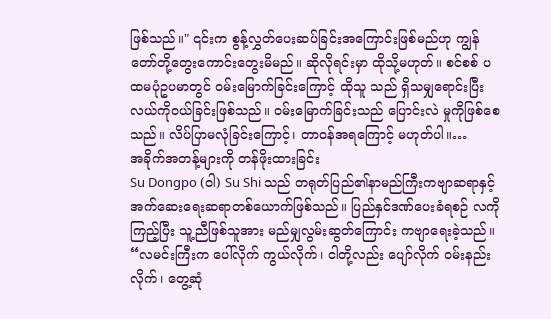ဖြစ်သည်။" ၎င်းက စွန့်လွှတ်ပေးဆပ်ခြင်းအကြောင်းဖြစ်မည်ဟု ကျွန်တော်တို့တွေးကောင်းတွေးမိမည်။ ဆိုလိုရင်းမှာ ထိုသို့မဟုတ်။ စင်စစ် ပထမပုံဥပမာတွင် ဝမ်းမြောက်ခြင်းကြောင့် ထိုသူ သည် ရှိသမျှရောင်းပြီး လယ်ကိုဝယ်ခြင်းဖြစ်သည်။ ဝမ်းမြောက်ခြင်းသည် ပြောင်းလဲ မှုကိုဖြစ်စေသည်။ လိပ်ပြာမလုံခြင်းကြောင့်၊ တာဝန်အရကြောင့် မဟုတ်ပါ။…
အခိုက်အတန့်များကို တန်ဖိုးထားခြင်း
Su Dongpo (ဝါ) Su Shi သည် တရုတ်ပြည်၏နာမည်ကြီးကဗျာဆရာနှင့် အက်ဆေးရေးဆရာတစ်ယောက်ဖြစ်သည်။ ပြည်နှင်ဒဏ်ပေးခံရစဉ် လကို ကြည့်ပြီး သူ့ညီဖြစ်သူအား မည်မျှလွမ်းဆွတ်ကြောင်း ကဗျာရေးခဲ့သည်။ “လမင်းကြီးက ပေါ်လိုက် ကွယ်လိုက်၊ ငါတို့လည်း ပျော်လိုက် ဝမ်းနည်းလိုက်၊ တွေ့ဆုံ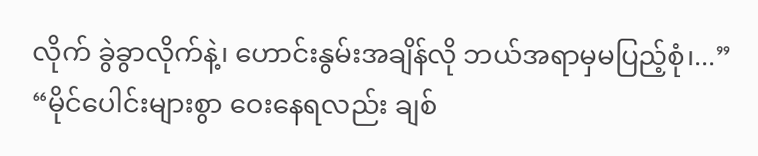လိုက် ခွဲခွာလိုက်နဲ့၊ ဟောင်းနွမ်းအချိန်လို ဘယ်အရာမှမပြည့်စုံ၊...” “မိုင်ပေါင်းများစွာ ဝေးနေရလည်း ချစ်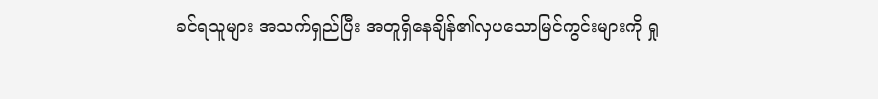ခင်ရသူများ အသက်ရှည်ပြီး အတူရှိနေချိန်၏လှပသောမြင်ကွင်းများကို ရှု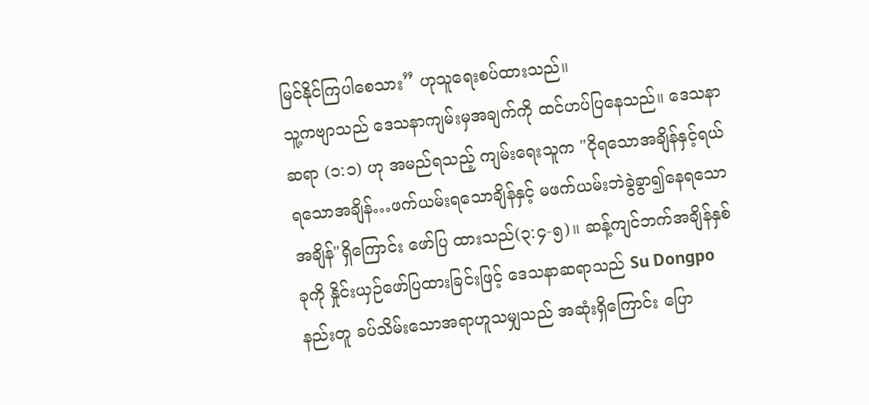မြင်နိုင်ကြပါစေသား” ဟုသူရေးစပ်ထားသည်။
သူ့ကဗျာသည် ဒေသနာကျမ်းမှအချက်ကို ထင်ဟပ်ပြနေသည်။ ဒေသနာဆရာ (၁:၁) ဟု အမည်ရသည့် ကျမ်းရေးသူက "ငိုရသောအချိန်နှင့်ရယ်ရသောအချိန်…ဖက်ယမ်းရသောချိန်နှင့် မဖက်ယမ်းဘဲခွဲခွာ၍နေရသောအချိန်"ရှိကြောင်း ဖော်ပြ ထားသည်(၃:၄-၅)။ ဆန့်ကျင်ဘက်အချိန်နှစ်ခုကို နှိုင်းယှဉ်ဖော်ပြထားခြင်းဖြင့် ဒေသနာဆရာသည် Su Dongpo နည်းတူ ခပ်သိမ်းသောအရာဟူသမျှသည် အဆုံးရှိကြောင်း ပြော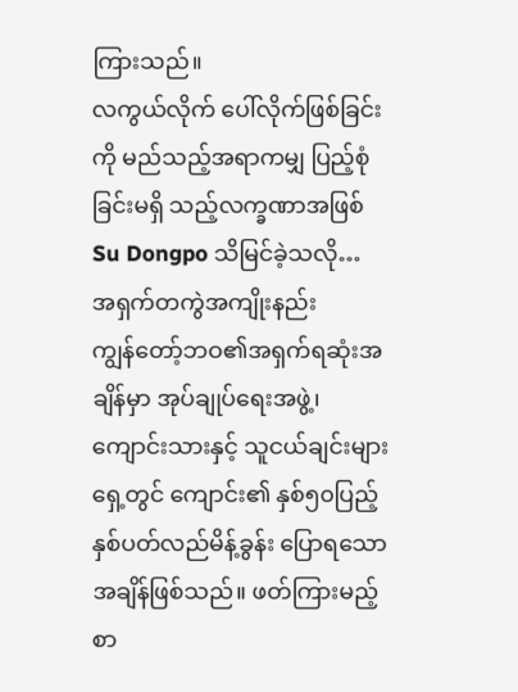ကြားသည်။
လကွယ်လိုက် ပေါ်လိုက်ဖြစ်ခြင်းကို မည်သည့်အရာကမျှ ပြည့်စုံခြင်းမရှိ သည့်လက္ခဏာအဖြစ် Su Dongpo သိမြင်ခဲ့သလို…
အရှက်တကွဲအကျိုးနည်း
ကျွန်တော့်ဘဝ၏အရှက်ရဆုံးအချိန်မှာ အုပ်ချုပ်ရေးအဖွဲ့၊ ကျောင်းသားနှင့် သူငယ်ချင်းများရှေ့တွင် ကျောင်း၏ နှစ်၅၀ပြည့် နှစ်ပတ်လည်မိန့်ခွန်း ပြောရသော အချိန်ဖြစ်သည်။ ဖတ်ကြားမည့်စာ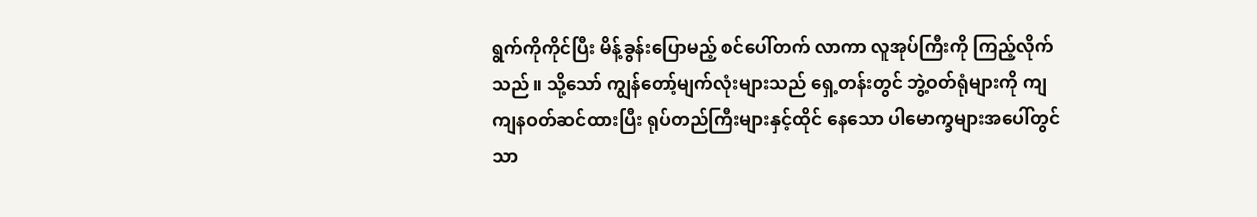ရွက်ကိုကိုင်ပြီး မိန့်ခွန်းပြောမည့် စင်ပေါ်တက် လာကာ လူအုပ်ကြီးကို ကြည့်လိုက်သည်။ သို့သော် ကျွန်တော့်မျက်လုံးများသည် ရှေ့တန်းတွင် ဘွဲ့ဝတ်ရုံများကို ကျကျနဝတ်ဆင်ထားပြီး ရုပ်တည်ကြီးများနှင့်ထိုင် နေသော ပါမောက္ခများအပေါ်တွင်သာ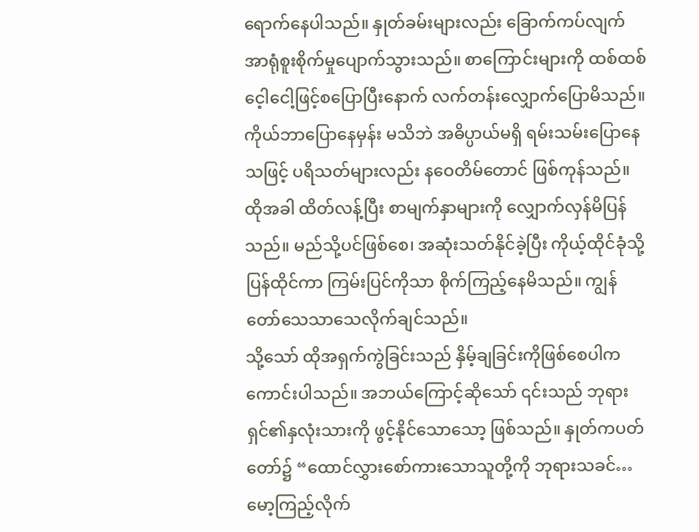ရောက်နေပါသည်။ နှုတ်ခမ်းများလည်း ခြောက်ကပ်လျက် အာရုံစူးစိုက်မှုပျောက်သွားသည်။ စာကြောင်းများကို ထစ်ထစ် ငေ့ါငေါ့ဖြင့်စပြောပြီးနောက် လက်တန်းလျှောက်ပြောမိသည်။ ကိုယ်ဘာပြောနေမှန်း မသိဘဲ အဓိပ္ပာယ်မရှိ ရမ်းသမ်းပြောနေသဖြင့် ပရိသတ်များလည်း နဝေတိမ်တောင် ဖြစ်ကုန်သည်။ ထိုအခါ ထိတ်လန့်ပြီး စာမျက်နှာများကို လျှောက်လှန်မိပြန်သည်။ မည်သို့ပင်ဖြစ်စေ၊ အဆုံးသတ်နိုင်ခဲ့ပြီး ကိုယ့်ထိုင်ခုံသို့ပြန်ထိုင်ကာ ကြမ်းပြင်ကိုသာ စိုက်ကြည့်နေမိသည်။ ကျွန်တော်သေသာသေလိုက်ချင်သည်။
သို့သော် ထိုအရှက်ကွဲခြင်းသည် နှိမ့်ချခြင်းကိုဖြစ်စေပါက ကောင်းပါသည်။ အဘယ်ကြောင့်ဆိုသော် ၎င်းသည် ဘုရားရှင်၏နှလုံးသားကို ဖွင့်နိုင်သောသော့ ဖြစ်သည်။ နှုတ်ကပတ်တော်၌ “ထောင်လွှားစော်ကားသောသူတို့ကို ဘုရားသခင်…
မော့ကြည့်လိုက်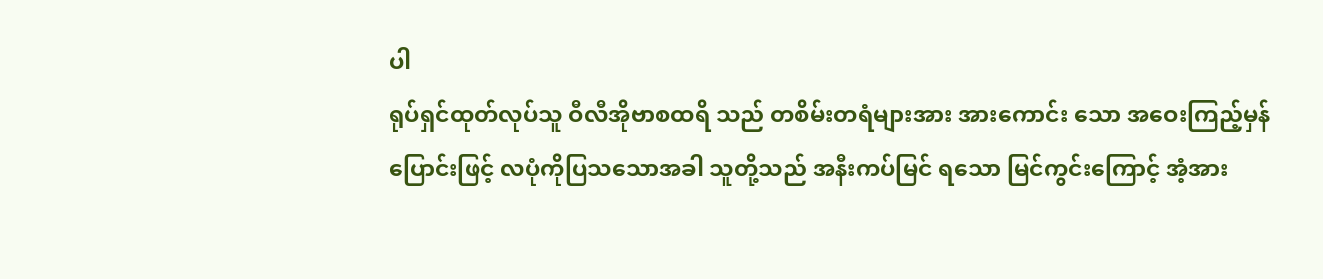ပါ
ရုပ်ရှင်ထုတ်လုပ်သူ ဝီလီအိုဗာစထရိ သည် တစိမ်းတရံများအား အားကောင်း သော အဝေးကြည့်မှန်ပြောင်းဖြင့် လပုံကိုပြသသောအခါ သူတို့သည် အနီးကပ်မြင် ရသော မြင်ကွင်းကြောင့် အံ့အား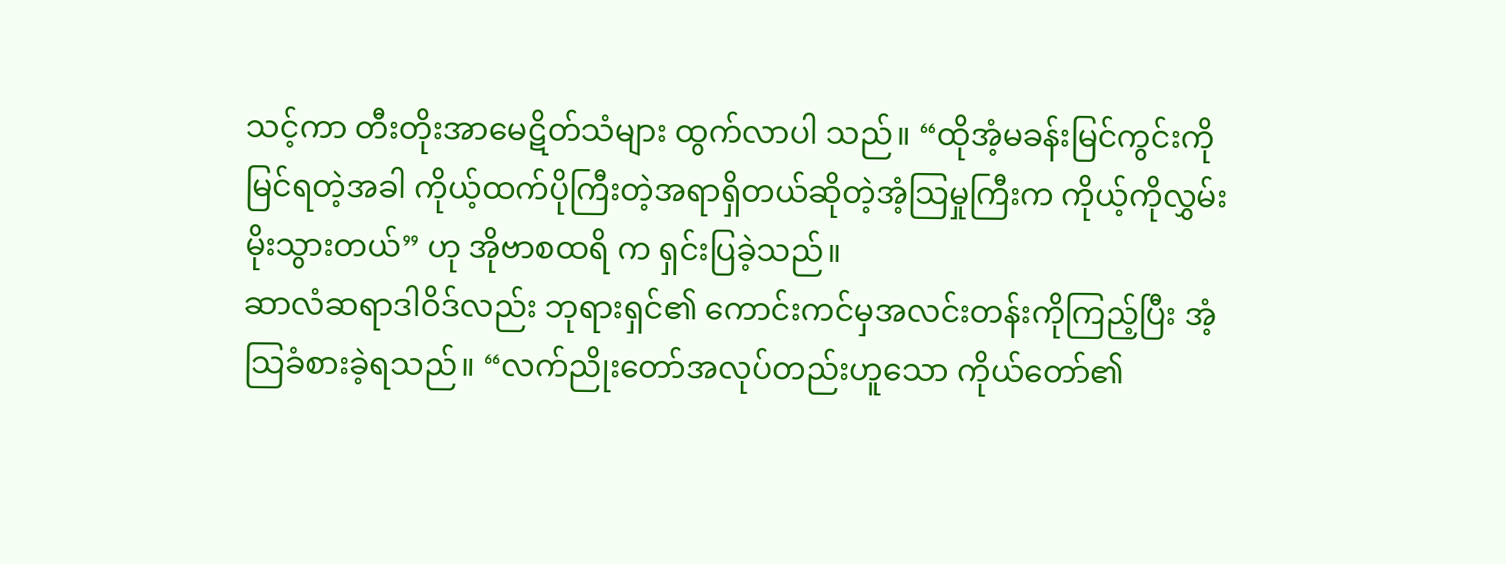သင့်ကာ တီးတိုးအာမေဋိတ်သံများ ထွက်လာပါ သည်။ “ထိုအံ့မခန်းမြင်ကွင်းကိုမြင်ရတဲ့အခါ ကိုယ့်ထက်ပိုကြီးတဲ့အရာရှိတယ်ဆိုတဲ့အံ့သြမှုကြီးက ကိုယ့်ကိုလွှမ်းမိုးသွားတယ်” ဟု အိုဗာစထရိ က ရှင်းပြခဲ့သည်။
ဆာလံဆရာဒါဝိဒ်လည်း ဘုရားရှင်၏ ကောင်းကင်မှအလင်းတန်းကိုကြည့်ပြီး အံ့သြခံစားခဲ့ရသည်။ “လက်ညိုးတော်အလုပ်တည်းဟူသော ကိုယ်တော်၏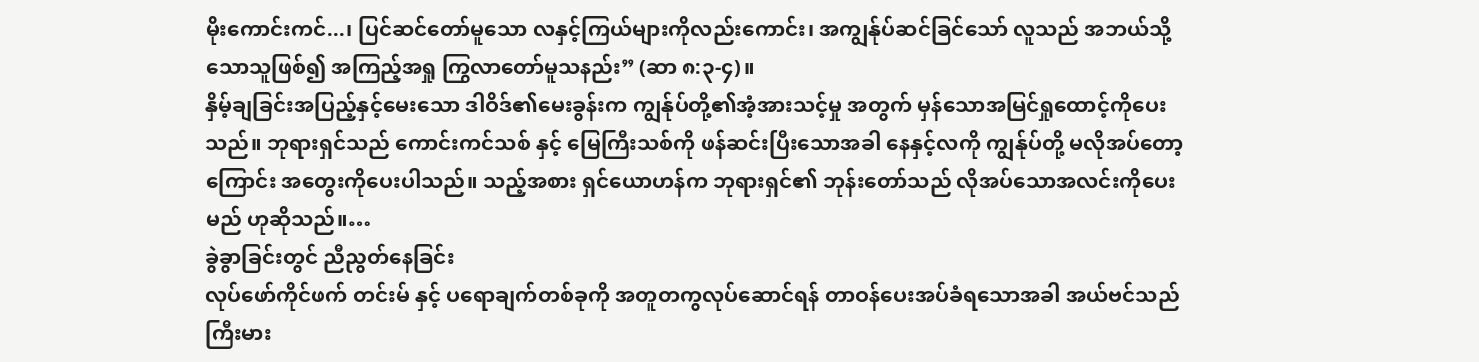မိုးကောင်းကင်...၊ ပြင်ဆင်တော်မူသော လနှင့်ကြယ်များကိုလည်းကောင်း၊ အကျွန်ုပ်ဆင်ခြင်သော် လူသည် အဘယ်သို့သောသူဖြစ်၍ အကြည့်အရှု ကြွလာတော်မူသနည်း” (ဆာ ၈:၃-၄)။
နှိမ့်ချခြင်းအပြည့်နှင့်မေးသော ဒါဝိဒ်၏မေးခွန်းက ကျွန်ုပ်တို့၏အံ့အားသင့်မှု အတွက် မှန်သောအမြင်ရှုထောင့်ကိုပေးသည်။ ဘုရားရှင်သည် ကောင်းကင်သစ် နှင့် မြေကြီးသစ်ကို ဖန်ဆင်းပြီးသောအခါ နေနှင့်လကို ကျွန်ုပ်တို့ မလိုအပ်တော့ ကြောင်း အတွေးကိုပေးပါသည်။ သည့်အစား ရှင်ယောဟန်က ဘုရားရှင်၏ ဘုန်းတော်သည် လိုအပ်သောအလင်းကိုပေးမည် ဟုဆိုသည်။…
ခွဲခွာခြင်းတွင် ညီညွတ်နေခြင်း
လုပ်ဖော်ကိုင်ဖက် တင်းမ် နှင့် ပရောချက်တစ်ခုကို အတူတကွလုပ်ဆောင်ရန် တာဝန်ပေးအပ်ခံရသောအခါ အယ်ဗင်သည် ကြီးမား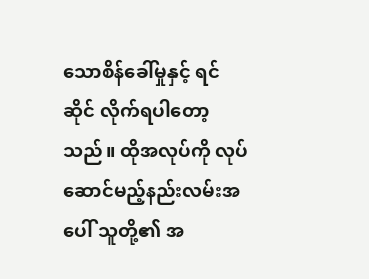သောစိန်ခေါ်မှုနှင့် ရင်ဆိုင် လိုက်ရပါတော့သည်။ ထိုအလုပ်ကို လုပ်ဆောင်မည့်နည်းလမ်းအပေါ် သူတို့၏ အ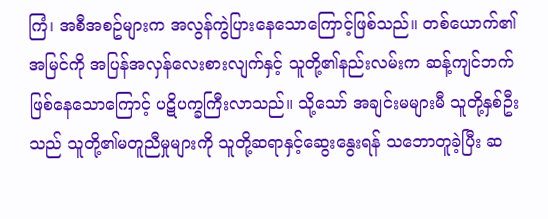ကြံ၊ အစီအစဥ်များက အလွန်ကွဲပြားနေသောကြောင့်ဖြစ်သည်။ တစ်ယောက်၏ အမြင်ကို အပြန်အလှန်လေးစားလျက်နှင့် သူတို့၏နည်းလမ်းက ဆန့်ကျင်ဘက် ဖြစ်နေသောကြောင့် ပဋိပက္ခကြီးလာသည်။ သို့သော် အချင်းမများမီ သူတို့နှစ်ဦး သည် သူတို့၏မတူညီမှုများကို သူတို့ဆရာနှင့်ဆွေးနွေးရန် သဘောတူခဲ့ပြီး ဆ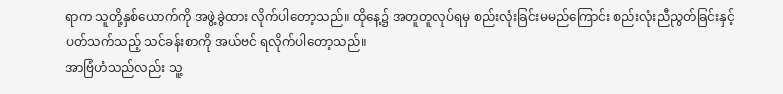ရာက သူတို့နှစ်ယောက်ကို အဖွဲ့ခွဲထား လိုက်ပါတော့သည်။ ထိုနေ့၌ အတူတူလုပ်ရမှ စည်းလုံးခြင်းမမည်ကြောင်း စည်းလုံးညီညွတ်ခြင်းနှင့်ပတ်သက်သည့် သင်ခန်းစာကို အယ်ဗင် ရလိုက်ပါတော့သည်။
အာဗြံဟံသည်လည်း သူ့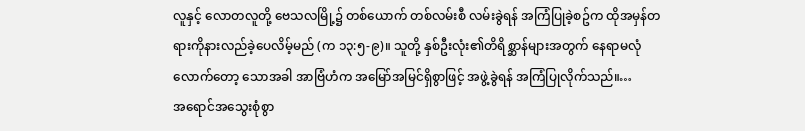လူနှင့် လောတလူတို့ ဗေသလမြို့၌ တစ်ယောက် တစ်လမ်းစီ လမ်းခွဲရန် အကြံပြုခဲ့စဥ်က ထိုအမှန်တရားကိုနားလည်ခဲ့ပေလိမ့်မည် (က ၁၃:၅-၉)။ သူတို့ နှစ်ဦးလုံး၏တိရိစ္ဆာန်များအတွက် နေရာမလုံလောက်တော့ သောအခါ အာဗြံဟံက အမြော်အမြင်ရှိစွာဖြင့် အဖွဲ့ခွဲရန် အကြံပြုလိုက်သည်။…
အရောင်အသွေးစုံစွာ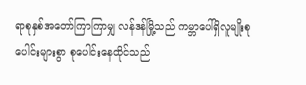ရာစုနှစ်အတော်ကြာကြာမျှ လန်ဒန်မြို့သည် ကမ္ဘာပေါ်ရှိလူမျိုးစုပေါင်းများစွာ စုပေါင်းနေထိုင်သည်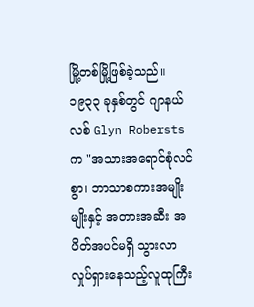မြို့တစ်မြို့ဖြစ်ခဲ့သည်။ ၁၉၃၃ ခုနှစ်တွင် ဂျာနယ်လစ် Glyn Robersts က "အသားအရောင်စုံလင်စွာ၊ ဘာသာစကားအမျိုးမျိုးနှင့် အတားအဆီး အပိတ်အပင်မရှိ သွားလာလှုပ်ရှားနေသည့်လူထုကြီး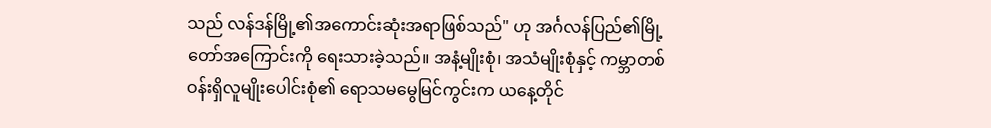သည် လန်ဒန်မြို့၏အကောင်းဆုံးအရာဖြစ်သည်" ဟု အင်္ဂလန်ပြည်၏မြို့တော်အကြောင်းကို ရေးသားခဲ့သည်။ အနံ့မျိုးစုံ၊ အသံမျိုးစုံနှင့် ကမ္ဘာတစ်ဝန်းရှိလူမျိုးပေါင်းစုံ၏ ရောသမမွေမြင်ကွင်းက ယနေ့တိုင်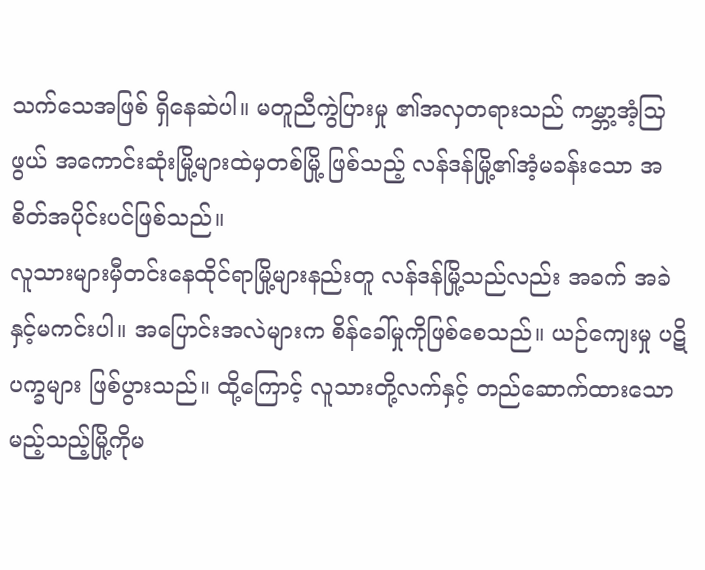သက်သေအဖြစ် ရှိနေဆဲပါ။ မတူညီကွဲပြားမှု ၏အလှတရားသည် ကမ္ဘာ့အံ့သြဖွယ် အကောင်းဆုံးမြို့များထဲမှတစ်မြို့ ဖြစ်သည့် လန်ဒန်မြို့၏အံ့မခန်းသော အစိတ်အပိုင်းပင်ဖြစ်သည်။
လူသားများမှီတင်းနေထိုင်ရာမြို့များနည်းတူ လန်ဒန်မြို့သည်လည်း အခက် အခဲ နှင့်မကင်းပါ။ အပြောင်းအလဲများက စိန်ခေါ်မှုကိုဖြစ်စေသည်။ ယဉ်ကျေးမှု ပဋိပက္ခများ ဖြစ်ပွားသည်။ ထို့ကြောင့် လူသားတို့လက်နှင့် တည်ဆောက်ထားသော မည့်သည့်မြို့ကိုမ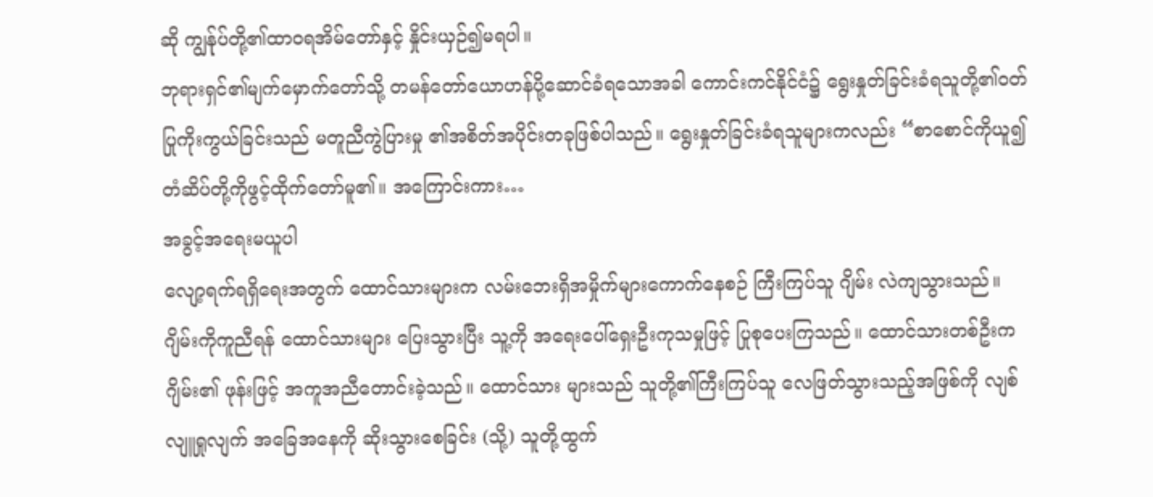ဆို ကျွန်ုပ်တို့၏ထာဝရအိမ်တော်နှင့် နှိုင်းယှဉ်၍မရပါ။
ဘုရားရှင်၏မျက်မှောက်တော်သို့ တမန်တော်ယောဟန်ပို့ဆောင်ခံရသောအခါ ကောင်းကင်နိုင်ငံ၌ ရွေးနှုတ်ခြင်းခံရသူတို့၏ဝတ်ပြုကိုးကွယ်ခြင်းသည် မတူညီကွဲပြားမှု ၏အစိတ်အပိုင်းတခုဖြစ်ပါသည်။ ရွေးနှုတ်ခြင်းခံရသူများကလည်း “စာစောင်ကိုယူ၍ တံဆိပ်တို့ကိုဖွင့်ထိုက်တော်မူ၏။ အကြောင်းကား…
အခွင့်အရေးမယူပါ
လျော့ရက်ရရှိရေးအတွက် ထောင်သားများက လမ်းဘေးရှိအမှိုက်များကောက်နေစဉ် ကြီးကြပ်သူ ဂျိမ်း လဲကျသွားသည်။ ဂျိမ်းကိုကူညီရန် ထောင်သားများ ပြေးသွားပြီး သူ့ကို အရေးပေါ်ရှေးဦးကုသမှုဖြင့် ပြုစုပေးကြသည်။ ထောင်သားတစ်ဦးက ဂျိမ်း၏ ဖုန်းဖြင့် အကူအညီတောင်းခဲ့သည်။ ထောင်သား များသည် သူတို့၏ကြီးကြပ်သူ လေဖြတ်သွားသည့်အဖြစ်ကို လျစ်လျူရှုလျက် အခြေအနေကို ဆိုးသွားစေခြင်း (သို့) သူတို့ထွက်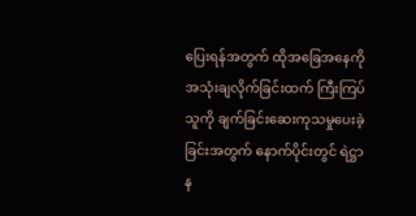ပြေးရန်အတွက် ထိုအခြေအနေကို အသုံးချလိုက်ခြင်းထက် ကြီးကြပ်သူကို ချက်ခြင်းဆေးကုသမှုပေးခဲ့ခြင်းအတွက် နောက်ပိုင်းတွင် ရဲဋ္ဌာန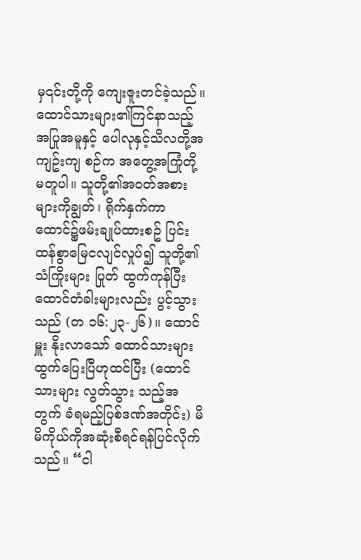မှ၎င်းတို့ကို ကျေးဇူးတင်ခဲ့သည်။
ထောင်သားများ၏ကြင်နာသည့်အပြုအမူနှင့် ပေါလုနှင့်သိလတို့အကျဥ်းကျ စဉ်က အတွေ့အကြုံတို့ မတူပါ။ သူတို့၏အဝတ်အစားများကိုချွတ်၊ ရိုက်နှက်ကာ ထောင်၌ဖမ်းချုပ်ထားစဥ် ပြင်းထန်စွာမြေငလျင်လှုပ်၍ သူတို့၏သံကြိုးများ ပြုတ် ထွက်ကုန်ပြီး ထောင်တံခါးများလည်း ပွင့်သွားသည် (တ ၁၆:၂၃-၂၆)။ ထောင်မှူး နိုးလာသော် ထောင်သားများထွက်ပြေးပြီဟုထင်ပြီး (ထောင်သားများ လွတ်သွား သည့်အတွက် ခံရမည့်ပြစ်ဒဏ်အတိုင်း) မိမိကိုယ်ကိုအဆုံးစီရင်ရန်ပြင်လိုက်သည်။ “ငါ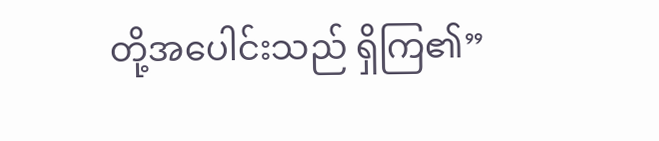တို့အပေါင်းသည် ရှိကြ၏”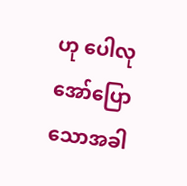ဟု ပေါလုအော်ပြောသောအခါ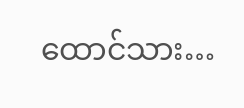ထောင်သား…